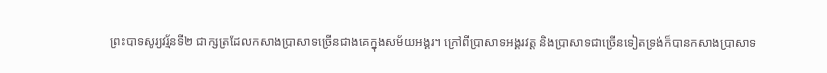ព្រះបាទសូរ្យវរ្ម័នទី២ ជាក្សត្រដែលកសាងប្រាសាទច្រើនជាងគេក្នុងសម័យអង្គរ។ ក្រៅពីប្រាសាទអង្គរវត្ត និងប្រាសាទជាច្រើនទៀតទ្រង់ក៏បានកសាងប្រាសាទ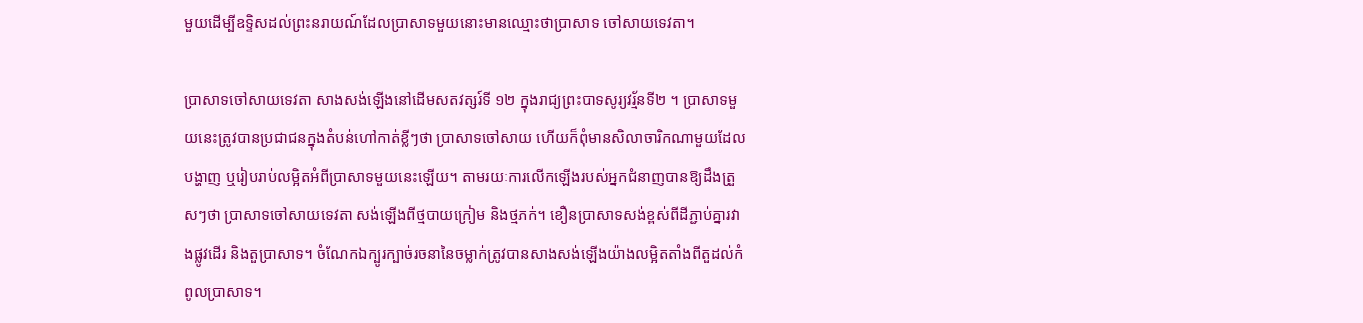មួយដើម្បីឧទ្ទិសដល់ព្រះនរាយណ៍ដែលប្រាសាទមួយនោះមានឈ្មោះថាប្រាសាទ ចៅសាយទេវតា។

ប្រាសាទចៅសាយទេវតា សាងសង់ឡើងនៅដើមសតវត្សរ៍ទី ១២ ក្នុងរាជ្យព្រះបាទសូរ្យវរ្ម័នទី២ ។ ប្រាសាទមួយនេះត្រូវបានប្រជាជនក្នុងតំបន់ហៅកាត់ខ្លីៗថា ប្រាសាទចៅសាយ ហើយក៏ពុំមានសិលាចារិកណាមួយដែលបង្ហាញ ឬរៀបរាប់លម្អិតអំពីប្រាសាទមួយនេះឡើយ។ តាមរយៈការលើកឡើងរបស់អ្នកជំនាញបានឱ្យដឹងត្រួសៗថា ប្រាសាទចៅសាយទេវតា សង់ឡើងពីថ្មបាយក្រៀម និងថ្មភក់។ ខឿនប្រាសាទសង់ខ្ពស់ពីដីភ្ជាប់គ្នារវាងផ្លូវដើរ និងតួប្រាសាទ។ ចំណែកឯក្បូរក្បាច់រចនានៃចម្លាក់ត្រូវបានសាងសង់ឡើងយ៉ាងលម្អិតតាំងពីតួដល់កំពូលប្រាសាទ។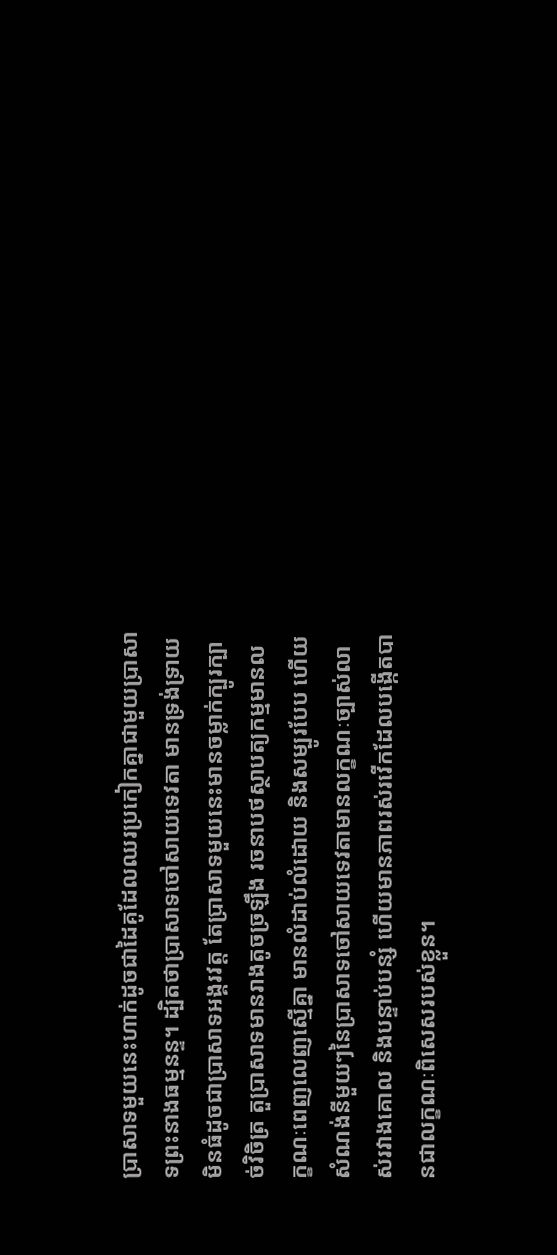ប្រាសាទមួយនេះហាក់ដូចជាដៃគូដែលឈរប្រកៀកគ្នាជាមួយប្រាសាទព្រះនាងធម្មនន្ទ។ ដ្បិតថាប្រាសាទចៅសាយទេវតា មានទ្រង់ទ្រាយមិនធំដូចជាប្រាសាទអង្គរវត្ត តែប្រាសាទមួយនេះមានចម្លាក់ក្បូរក្បាច់វិចិត្រ តួប្រាសាទមានរាងតូចច្រឡឹង រចនាបថស្ថាបត្យកម្មមានលក្ខណៈពេញលេញស្មើគ្នា មានលំដាប់លំដោយ និងសម្បូរបែប ហើយសំណង់នីមួយៗនៃប្រាសាទចៅសាយទេវតាមានលក្ខណៈច្បាស់លាស់រវាងគោល និងបន្ទាប់បន្សំ ហើយមានភាពរស់រវើកដែលបង្កើតបានជាលក្ខណៈពិសេសរបស់ខ្លួន។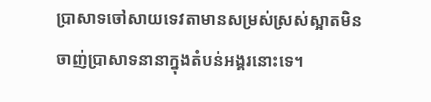ប្រាសាទចៅសាយទេវតាមានសម្រស់ស្រស់ស្អាតមិនចាញ់ប្រាសាទនានាក្នុងតំបន់អង្គរនោះទេ។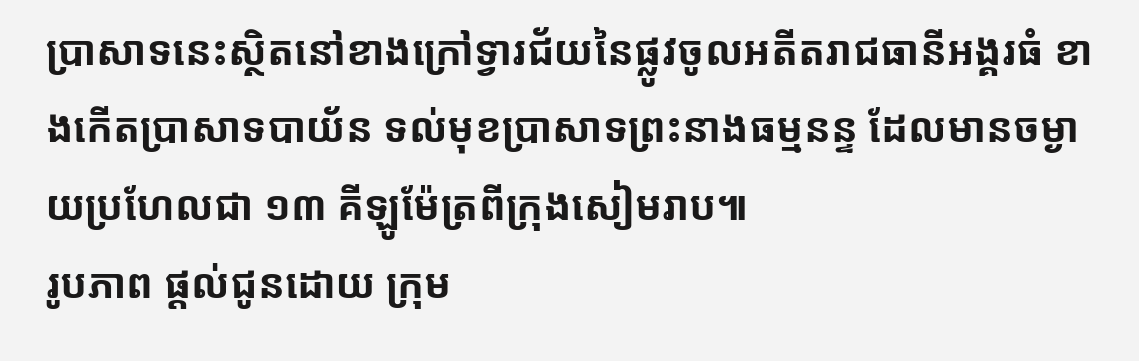ប្រាសាទនេះស្ថិតនៅខាងក្រៅទ្វារជ័យនៃផ្លូវចូលអតីតរាជធានីអង្គរធំ ខាងកើតប្រាសាទបាយ័ន ទល់មុខប្រាសាទព្រះនាងធម្មនន្ទ ដែលមានចម្ងាយប្រហែលជា ១៣ គីឡូម៉ែត្រពីក្រុងសៀមរាប៕
រូបភាព ផ្ដល់ជូនដោយ ក្រុម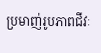ប្រមាញ់រូបភាពជីវៈ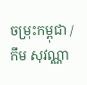ចម្រុះកម្ពុជា / កឹម សុវណ្ណា